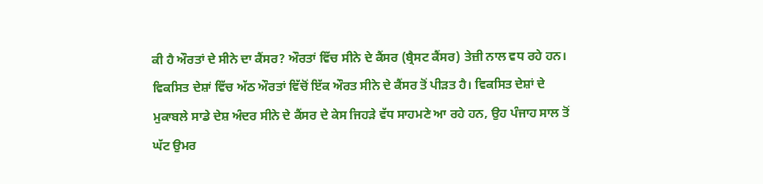ਕੀ ਹੈ ਔਰਤਾਂ ਦੇ ਸੀਨੇ ਦਾ ਕੈਂਸਰ? ਔਰਤਾਂ ਵਿੱਚ ਸੀਨੇ ਦੇ ਕੈਂਸਰ (ਬ੍ਰੈਸਟ ਕੈਂਸਰ) ਤੇਜ਼ੀ ਨਾਲ ਵਧ ਰਹੇ ਹਨ। ਵਿਕਸਿਤ ਦੇਸ਼ਾਂ ਵਿੱਚ ਅੱਠ ਔਰਤਾਂ ਵਿੱਚੋਂ ਇੱਕ ਔਰਤ ਸੀਨੇ ਦੇ ਕੈਂਸਰ ਤੋਂ ਪੀੜਤ ਹੈ। ਵਿਕਸਿਤ ਦੇਸ਼ਾਂ ਦੇ ਮੁਕਾਬਲੇ ਸਾਡੇ ਦੇਸ਼ ਅੰਦਰ ਸੀਨੇ ਦੇ ਕੈਂਸਰ ਦੇ ਕੇਸ ਜਿਹੜੇ ਵੱਧ ਸਾਹਮਣੇ ਆ ਰਹੇ ਹਨ, ਉਹ ਪੰਜਾਹ ਸਾਲ ਤੋਂ ਘੱਟ ਉਮਰ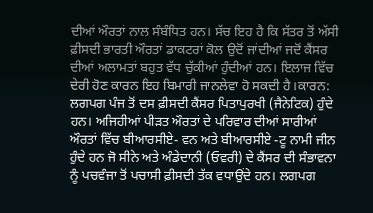ਦੀਆਂ ਔਰਤਾਂ ਨਾਲ ਸੰਬੰਧਿਤ ਹਨ। ਸੱਚ ਇਹ ਹੈ ਕਿ ਸੱਤਰ ਤੋਂ ਅੱਸੀ ਫ਼ੀਸਦੀ ਭਾਰਤੀ ਔਰਤਾਂ ਡਾਕਟਰਾਂ ਕੋਲ ਉਦੋਂ ਜਾਂਦੀਆਂ ਜਦੋਂ ਕੈਂਸਰ ਦੀਆਂ ਅਲਾਮਤਾਂ ਬਹੁਤ ਵੱਧ ਚੁੱਕੀਆਂ ਹੁੰਦੀਆਂ ਹਨ। ਇਲਾਜ ਵਿੱਚ ਦੇਰੀ ਹੋਣ ਕਾਰਨ ਇਹ ਬਿਮਾਰੀ ਜਾਨਲੇਵਾ ਹੋ ਸਕਦੀ ਹੈ।ਕਾਰਨ: ਲਗਪਗ ਪੰਜ ਤੋਂ ਦਸ ਫ਼ੀਸਦੀ ਕੈਂਸਰ ਪਿਤਾਪੁਰਖੀ (ਜੈਨੇਟਿਕ) ਹੁੰਦੇ ਹਨ। ਅਜਿਹੀਆਂ ਪੀੜਤ ਔਰਤਾਂ ਦੇ ਪਰਿਵਾਰ ਦੀਆਂ ਸਾਰੀਆਂ ਔਰਤਾਂ ਵਿੱਚ ਬੀਆਰਸੀਏ- ਵਨ ਅਤੇ ਬੀਆਰਸੀਏ -ਟੂ ਨਾਮੀ ਜੀਨ ਹੁੰਦੇ ਹਨ ਜੋ ਸੀਨੇ ਅਤੇ ਅੰਡੇਦਾਨੀ (ਓਵਰੀ) ਦੇ ਕੈਂਸਰ ਦੀ ਸੰਭਾਵਨਾ ਨੂੰ ਪਚਵੰਜਾ ਤੋਂ ਪਚਾਸੀ ਫ਼ੀਸਦੀ ਤੱਕ ਵਧਾਉਂਦੇ ਹਨ। ਲਗਪਗ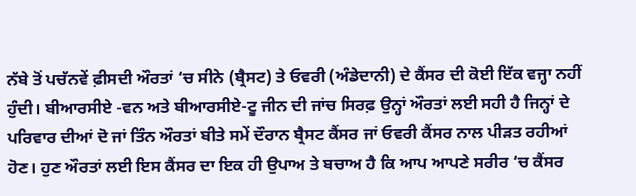ਨੱਬੇ ਤੋਂ ਪਚੱਨਵੇਂ ਫ਼ੀਸਦੀ ਔਰਤਾਂ ‘ਚ ਸੀਨੇ (ਬ੍ਰੈਸਟ) ਤੇ ਓਵਰੀ (ਅੰਡੇਦਾਨੀ) ਦੇ ਕੈਂਸਰ ਦੀ ਕੋਈ ਇੱਕ ਵਜ੍ਹਾ ਨਹੀਂ ਹੁੰਦੀ। ਬੀਆਰਸੀਏ -ਵਨ ਅਤੇ ਬੀਆਰਸੀਏ-ਟੂ ਜੀਨ ਦੀ ਜਾਂਚ ਸਿਰਫ਼ ਉਨ੍ਹਾਂ ਔਰਤਾਂ ਲਈ ਸਹੀ ਹੈ ਜਿਨ੍ਹਾਂ ਦੇ ਪਰਿਵਾਰ ਦੀਆਂ ਦੋ ਜਾਂ ਤਿੰਨ ਔਰਤਾਂ ਬੀਤੇ ਸਮੇਂ ਦੌਰਾਨ ਬ੍ਰੈਸਟ ਕੈਂਸਰ ਜਾਂ ਓਵਰੀ ਕੈਂਸਰ ਨਾਲ ਪੀੜਤ ਰਹੀਆਂ ਹੋਣ। ਹੁਣ ਔਰਤਾਂ ਲਈ ਇਸ ਕੈਂਸਰ ਦਾ ਇਕ ਹੀ ਉਪਾਅ ਤੇ ਬਚਾਅ ਹੈ ਕਿ ਆਪ ਆਪਣੇ ਸਰੀਰ ‘ਚ ਕੈਂਸਰ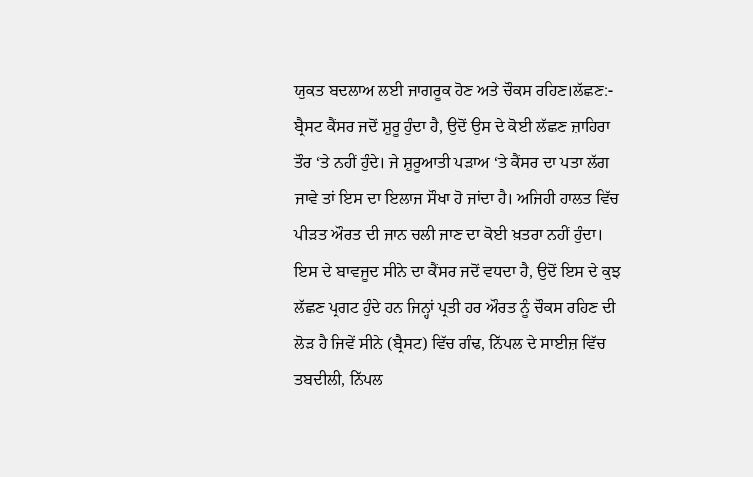ਯੁਕਤ ਬਦਲਾਅ ਲਈ ਜਾਗਰੂਕ ਹੋਣ ਅਤੇ ਚੌਕਸ ਰਹਿਣ।ਲੱਛਣ:- ਬ੍ਰੈਸਟ ਕੈਂਸਰ ਜਦੋਂ ਸ਼ੁਰੂ ਹੁੰਦਾ ਹੈ, ਉਦੋਂ ਉਸ ਦੇ ਕੋਈ ਲੱਛਣ ਜ਼ਾਹਿਰਾ ਤੌਰ ‘ਤੇ ਨਹੀਂ ਹੁੰਦੇ। ਜੇ ਸ਼ੁਰੂਆਤੀ ਪੜਾਅ ‘ਤੇ ਕੈਂਸਰ ਦਾ ਪਤਾ ਲੱਗ ਜਾਵੇ ਤਾਂ ਇਸ ਦਾ ਇਲਾਜ ਸੌਖਾ ਹੋ ਜਾਂਦਾ ਹੈ। ਅਜਿਹੀ ਹਾਲਤ ਵਿੱਚ ਪੀੜਤ ਔਰਤ ਦੀ ਜਾਨ ਚਲੀ ਜਾਣ ਦਾ ਕੋਈ ਖ਼ਤਰਾ ਨਹੀਂ ਹੁੰਦਾ। ਇਸ ਦੇ ਬਾਵਜੂਦ ਸੀਨੇ ਦਾ ਕੈਂਸਰ ਜਦੋਂ ਵਧਦਾ ਹੈ, ਉਦੋਂ ਇਸ ਦੇ ਕੁਝ ਲੱਛਣ ਪ੍ਰਗਟ ਹੁੰਦੇ ਹਨ ਜਿਨ੍ਹਾਂ ਪ੍ਰਤੀ ਹਰ ਔਰਤ ਨੂੰ ਚੌਕਸ ਰਹਿਣ ਦੀ ਲੋੜ ਹੈ ਜਿਵੇਂ ਸੀਨੇ (ਬ੍ਰੈਸਟ) ਵਿੱਚ ਗੰਢ, ਨਿੱਪਲ ਦੇ ਸਾਈਜ਼ ਵਿੱਚ ਤਬਦੀਲੀ, ਨਿੱਪਲ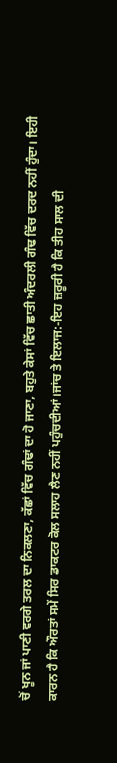ਚੋਂ ਖੂਨ ਜਾਂ ਪਾਣੀ ਵਰਗੇ ਤਰਲ ਦਾ ਨਿਕਲਣਾ, ਕੱਛਾਂ ਵਿੱਚ ਗੰਢਾਂ ਦਾ ਹੋ ਜਾਣਾ, ਬਹੁਤੇ ਕੇਸਾਂ ਵਿੱਚ ਛਾਤੀ ਅੰਦਰਲੀ ਗੰਢ ਵਿੱਚ ਦਰਦ ਨਹੀਂ ਹੁੰਦਾ। ਇਹੀ ਕਾਰਨ ਹੈ ਕਿ ਔਰਤਾਂ ਸਮੇਂ ਸਿਰ ਡਾਕਟਰ ਕੋਲ ਸਲਾਹ ਲੈਣ ਨਹੀਂ ਪਹੁੰਚਦੀਆਂ।ਜਾਂਚ ਤੇ ਇਲਾਜ:-ਇਹ ਜ਼ਰੂਰੀ ਹੈ ਕਿ ਤੀਹ ਸਾਲ ਦੀ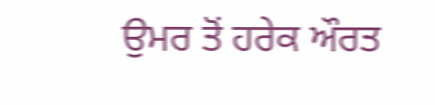ਉਮਰ ਤੋਂ ਹਰੇਕ ਔਰਤ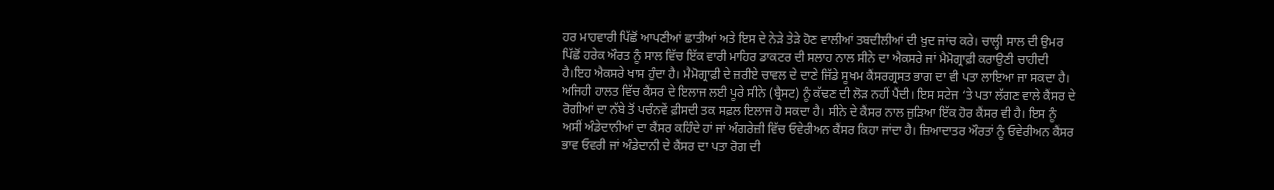ਹਰ ਮਾਹਵਾਰੀ ਪਿੱਛੋਂ ਆਪਣੀਆਂ ਛਾਤੀਆਂ ਅਤੇ ਇਸ ਦੇ ਨੇੜੇ ਤੇੜੇ ਹੋਣ ਵਾਲੀਆਂ ਤਬਦੀਲੀਆਂ ਦੀ ਖ਼ੁਦ ਜਾਂਚ ਕਰੇ। ਚਾਲ੍ਹੀ ਸਾਲ ਦੀ ਉਮਰ ਪਿੱਛੋਂ ਹਰੇਕ ਔਰਤ ਨੂੰ ਸਾਲ ਵਿੱਚ ਇੱਕ ਵਾਰੀ ਮਾਹਿਰ ਡਾਕਟਰ ਦੀ ਸਲਾਹ ਨਾਲ ਸੀਨੇ ਦਾ ਐਕਸਰੇ ਜਾਂ ਮੈਮੋਗ੍ਰਾਫ਼ੀ ਕਰਾਉਣੀ ਚਾਹੀਦੀ ਹੈ।ਇਹ ਐਕਸਰੇ ਖਾਸ ਹੁੰਦਾ ਹੈ। ਮੈਮੋਗ੍ਰਾਫ਼ੀ ਦੇ ਜ਼ਰੀਏ ਚਾਵਲ ਦੇ ਦਾਣੇ ਜਿੱਡੇ ਸੂਖਮ ਕੈਂਸਰਗ੍ਰਸਤ ਭਾਗ ਦਾ ਵੀ ਪਤਾ ਲਾਇਆ ਜਾ ਸਕਦਾ ਹੈ। ਅਜਿਹੀ ਹਾਲਤ ਵਿੱਚ ਕੈਂਸਰ ਦੇ ਇਲਾਜ ਲਈ ਪੂਰੇ ਸੀਨੇ (ਬ੍ਰੈਸਟ) ਨੂੰ ਕੱਢਣ ਦੀ ਲੋੜ ਨਹੀਂ ਪੈਂਦੀ। ਇਸ ਸਟੇਜ ‘ਤੇ ਪਤਾ ਲੱਗਣ ਵਾਲੇ ਕੈਂਸਰ ਦੇ ਰੋਗੀਆਂ ਦਾ ਨੱਬੇ ਤੋਂ ਪਚੰਨਵੇਂ ਫ਼ੀਸਦੀ ਤਕ ਸਫ਼ਲ ਇਲਾਜ ਹੋ ਸਕਦਾ ਹੈ। ਸੀਨੇ ਦੇ ਕੈਂਸਰ ਨਾਲ ਜੁੜਿਆ ਇੱਕ ਹੋਰ ਕੈਂਸਰ ਵੀ ਹੈ। ਇਸ ਨੂੰ ਅਸੀਂ ਅੰਡੇਦਾਨੀਆਂ ਦਾ ਕੈਂਸਰ ਕਹਿੰਦੇ ਹਾਂ ਜਾਂ ਅੰਗਰੇਜ਼ੀ ਵਿੱਚ ਓਵੇਰੀਅਨ ਕੈਂਸਰ ਕਿਹਾ ਜਾਂਦਾ ਹੈ। ਜ਼ਿਆਦਾਤਰ ਔਰਤਾਂ ਨੂੰ ਓਵੇਰੀਅਨ ਕੈਂਸਰ ਭਾਵ ਓਵਰੀ ਜਾਂ ਅੰਡੇਦਾਨੀ ਦੇ ਕੈਂਸਰ ਦਾ ਪਤਾ ਰੋਗ ਦੀ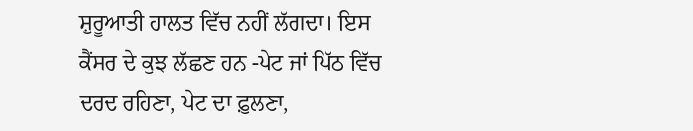ਸ਼ੁਰੂਆਤੀ ਹਾਲਤ ਵਿੱਚ ਨਹੀਂ ਲੱਗਦਾ। ਇਸ ਕੈਂਸਰ ਦੇ ਕੁਝ ਲੱਛਣ ਹਨ -ਪੇਟ ਜਾਂ ਪਿੱਠ ਵਿੱਚ ਦਰਦ ਰਹਿਣਾ, ਪੇਟ ਦਾ ਫ਼ੁਲਣਾ,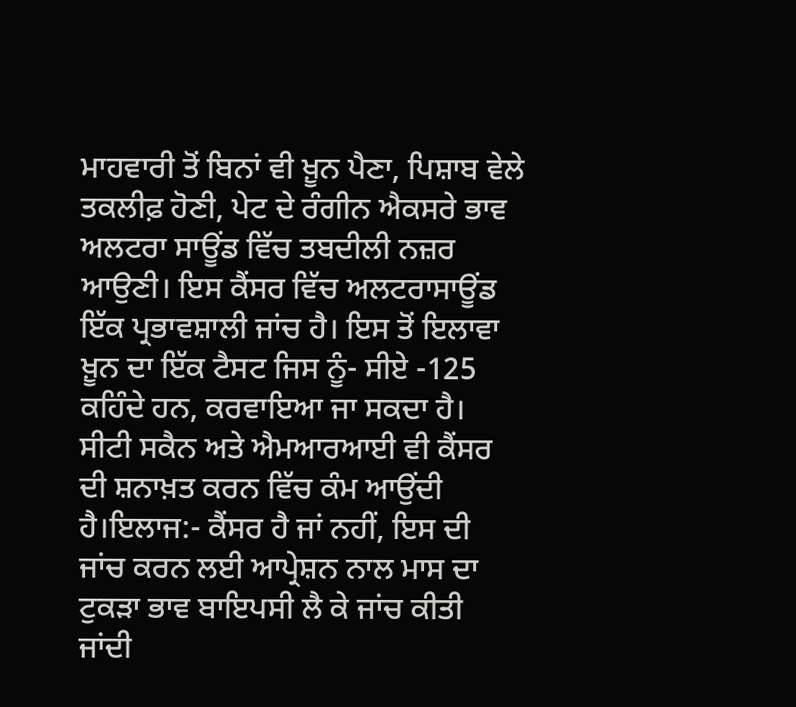ਮਾਹਵਾਰੀ ਤੋਂ ਬਿਨਾਂ ਵੀ ਖ਼ੂਨ ਪੈਣਾ, ਪਿਸ਼ਾਬ ਵੇਲੇ ਤਕਲੀਫ਼ ਹੋਣੀ, ਪੇਟ ਦੇ ਰੰਗੀਨ ਐਕਸਰੇ ਭਾਵ ਅਲਟਰਾ ਸਾਊਂਡ ਵਿੱਚ ਤਬਦੀਲੀ ਨਜ਼ਰ ਆਉਣੀ। ਇਸ ਕੈਂਸਰ ਵਿੱਚ ਅਲਟਰਾਸਾਊਂਡ ਇੱਕ ਪ੍ਰਭਾਵਸ਼ਾਲੀ ਜਾਂਚ ਹੈ। ਇਸ ਤੋਂ ਇਲਾਵਾ ਖ਼ੂਨ ਦਾ ਇੱਕ ਟੈਸਟ ਜਿਸ ਨੂੰ- ਸੀਏ -125 ਕਹਿੰਦੇ ਹਨ, ਕਰਵਾਇਆ ਜਾ ਸਕਦਾ ਹੈ। ਸੀਟੀ ਸਕੈਨ ਅਤੇ ਐਮਆਰਆਈ ਵੀ ਕੈਂਸਰ ਦੀ ਸ਼ਨਾਖ਼ਤ ਕਰਨ ਵਿੱਚ ਕੰਮ ਆਉਂਦੀ ਹੈ।ਇਲਾਜ:- ਕੈਂਸਰ ਹੈ ਜਾਂ ਨਹੀਂ, ਇਸ ਦੀ ਜਾਂਚ ਕਰਨ ਲਈ ਆਪ੍ਰੇਸ਼ਨ ਨਾਲ ਮਾਸ ਦਾ ਟੁਕੜਾ ਭਾਵ ਬਾਇਪਸੀ ਲੈ ਕੇ ਜਾਂਚ ਕੀਤੀ ਜਾਂਦੀ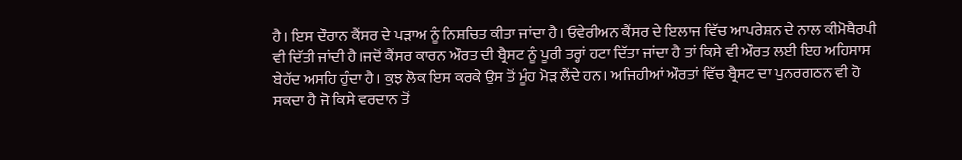ਹੈ। ਇਸ ਦੌਰਾਨ ਕੈਂਸਰ ਦੇ ਪੜਾਅ ਨੂੰ ਨਿਸ਼ਚਿਤ ਕੀਤਾ ਜਾਂਦਾ ਹੈ। ਓਵੇਰੀਅਨ ਕੈਂਸਰ ਦੇ ਇਲਾਜ ਵਿੱਚ ਆਪਰੇਸ਼ਨ ਦੇ ਨਾਲ ਕੀਮੋਥੈਰਪੀ ਵੀ ਦਿੱਤੀ ਜਾਂਦੀ ਹੈ।ਜਦੋਂ ਕੈਂਸਰ ਕਾਰਨ ਔਰਤ ਦੀ ਬ੍ਰੈਸਟ ਨੂੰ ਪੂਰੀ ਤਰ੍ਹਾਂ ਹਟਾ ਦਿੱਤਾ ਜਾਂਦਾ ਹੈ ਤਾਂ ਕਿਸੇ ਵੀ ਔਰਤ ਲਈ ਇਹ ਅਹਿਸਾਸ ਬੇਹੱਦ ਅਸਹਿ ਹੁੰਦਾ ਹੈ। ਕੁਝ ਲੋਕ ਇਸ ਕਰਕੇ ਉਸ ਤੋਂ ਮੂੰਹ ਮੋੜ ਲੈਂਦੇ ਹਨ। ਅਜਿਹੀਆਂ ਔਰਤਾਂ ਵਿੱਚ ਬ੍ਰੈਸਟ ਦਾ ਪੁਨਰਗਠਨ ਵੀ ਹੋ ਸਕਦਾ ਹੈ ਜੋ ਕਿਸੇ ਵਰਦਾਨ ਤੋਂ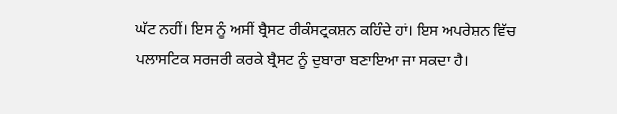ਘੱਟ ਨਹੀਂ। ਇਸ ਨੂੰ ਅਸੀਂ ਬ੍ਰੈਸਟ ਰੀਕੰਸਟ੍ਰਕਸ਼ਨ ਕਹਿੰਦੇ ਹਾਂ। ਇਸ ਅਪਰੇਸ਼ਨ ਵਿੱਚ ਪਲਾਸਟਿਕ ਸਰਜਰੀ ਕਰਕੇ ਬ੍ਰੈਸਟ ਨੂੰ ਦੁਬਾਰਾ ਬਣਾਇਆ ਜਾ ਸਕਦਾ ਹੈ।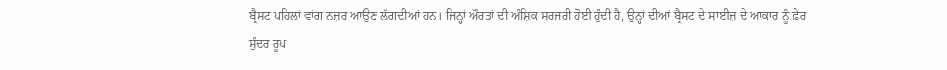ਬ੍ਰੈਸਟ ਪਹਿਲਾਂ ਵਾਂਗ ਨਜ਼ਰ ਆਉਣ ਲੱਗਦੀਆਂ ਹਨ। ਜਿਨ੍ਹਾਂ ਔਰਤਾਂ ਦੀ ਅੰਸ਼ਿਕ ਸਰਜਰੀ ਹੋਈ ਹੁੰਦੀ ਹੈ, ਉਨ੍ਹਾਂ ਦੀਆਂ ਬ੍ਰੈਸਟ ਦੇ ਸਾਈਜ਼ ਦੇ ਆਕਾਰ ਨੂੰ ਫ਼ੇਰ ਸੁੰਦਰ ਰੂਪ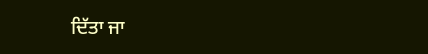ਦਿੱਤਾ ਜਾ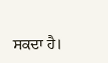ਸਕਦਾ ਹੈ।